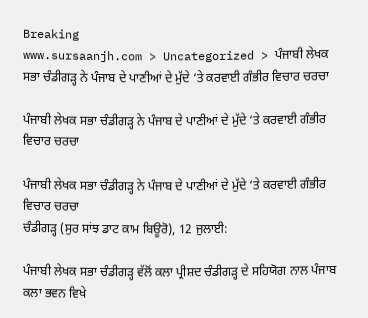Breaking
www.sursaanjh.com > Uncategorized > ਪੰਜਾਬੀ ਲੇਖਕ ਸਭਾ ਚੰਡੀਗੜ੍ਹ ਨੇ ਪੰਜਾਬ ਦੇ ਪਾਣੀਆਂ ਦੇ ਮੁੱਦੇ ‘ਤੇ ਕਰਵਾਈ ਗੰਭੀਰ ਵਿਚਾਰ ਚਰਚਾ

ਪੰਜਾਬੀ ਲੇਖਕ ਸਭਾ ਚੰਡੀਗੜ੍ਹ ਨੇ ਪੰਜਾਬ ਦੇ ਪਾਣੀਆਂ ਦੇ ਮੁੱਦੇ ‘ਤੇ ਕਰਵਾਈ ਗੰਭੀਰ ਵਿਚਾਰ ਚਰਚਾ

ਪੰਜਾਬੀ ਲੇਖਕ ਸਭਾ ਚੰਡੀਗੜ੍ਹ ਨੇ ਪੰਜਾਬ ਦੇ ਪਾਣੀਆਂ ਦੇ ਮੁੱਦੇ ‘ਤੇ ਕਰਵਾਈ ਗੰਭੀਰ ਵਿਚਾਰ ਚਰਚਾ
ਚੰਡੀਗੜ੍ਹ (ਸੁਰ ਸਾਂਝ ਡਾਟ ਕਾਮ ਬਿਊਰੋ), 12 ਜੁਲਾਈ:

ਪੰਜਾਬੀ ਲੇਖਕ ਸਭਾ ਚੰਡੀਗੜ੍ਹ ਵੱਲੋਂ ਕਲਾ ਪ੍ਰੀਸ਼ਦ ਚੰਡੀਗੜ੍ਹ ਦੇ ਸਹਿਯੋਗ ਨਾਲ ਪੰਜਾਬ ਕਲਾ ਭਵਨ ਵਿਖੇ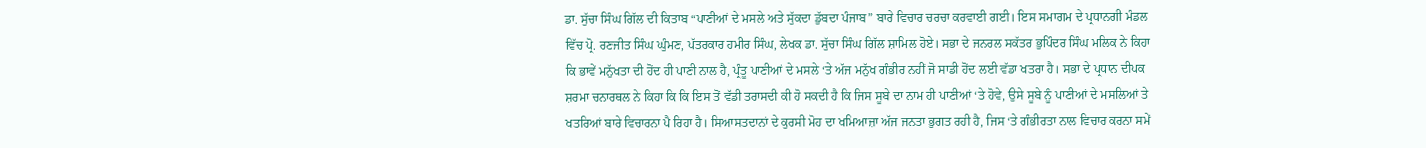ਡਾ. ਸੁੱਚਾ ਸਿੰਘ ਗਿੱਲ ਦੀ ਕਿਤਾਬ “ਪਾਣੀਆਂ ਦੇ ਮਸਲੇ ਅਤੇ ਸੁੱਕਦਾ ਡੁੱਬਦਾ ਪੰਜਾਬ” ਬਾਰੇ ਵਿਚਾਰ ਚਰਚਾ ਕਰਵਾਈ ਗਈ। ਇਸ ਸਮਾਗਮ ਦੇ ਪ੍ਰਧਾਨਗੀ ਮੰਡਲ ਵਿੱਚ ਪ੍ਰੋ. ਰਣਜੀਤ ਸਿੰਘ ਘੁੰਮਣ, ਪੱਤਰਕਾਰ ਹਮੀਰ ਸਿੰਘ, ਲੇਖਕ ਡਾ. ਸੁੱਚਾ ਸਿੰਘ ਗਿੱਲ ਸ਼ਾਮਿਲ ਹੋਏ। ਸਭਾ ਦੇ ਜਨਰਲ ਸਕੱਤਰ ਭੁਪਿੰਦਰ ਸਿੰਘ ਮਲਿਕ ਨੇ ਕਿਹਾ ਕਿ ਭਾਵੇਂ ਮਨੁੱਖਤਾ ਦੀ ਹੋਂਦ ਹੀ ਪਾਣੀ ਨਾਲ ਹੈ, ਪ੍ਰੰਤੂ ਪਾਣੀਆਂ ਦੇ ਮਸਲੇ ‘ਤੇ ਅੱਜ ਮਨੁੱਖ ਗੰਭੀਰ ਨਹੀਂ ਜੋ ਸਾਡੀ ਹੋਂਦ ਲਈ ਵੱਡਾ ਖਤਰਾ ਹੈ। ਸਭਾ ਦੇ ਪ੍ਰਧਾਨ ਦੀਪਕ ਸ਼ਰਮਾ ਚਨਾਰਥਲ ਨੇ ਕਿਹਾ ਕਿ ਕਿ ਇਸ ਤੋਂ ਵੱਡੀ ਤਰਾਸਦੀ ਕੀ ਹੋ ਸਕਦੀ ਹੈ ਕਿ ਜਿਸ ਸੂਬੇ ਦਾ ਨਾਮ ਹੀ ਪਾਣੀਆਂ ‘ਤੇ ਹੋਵੇ, ਉਸੇ ਸੂਬੇ ਨੂੰ ਪਾਣੀਆਂ ਦੇ ਮਸਲਿਆਂ ਤੇ ਖਤਰਿਆਂ ਬਾਰੇ ਵਿਚਾਰਨਾ ਪੈ ਰਿਹਾ ਹੈ। ਸਿਆਸਤਦਾਨਾਂ ਦੇ ਕੁਰਸੀ ਮੋਹ ਦਾ ਖਮਿਆਜ਼ਾ ਅੱਜ ਜਨਤਾ ਭੁਗਤ ਰਹੀ ਹੈ, ਜਿਸ ‘ਤੇ ਗੰਭੀਰਤਾ ਨਾਲ ਵਿਚਾਰ ਕਰਨਾ ਸਮੇਂ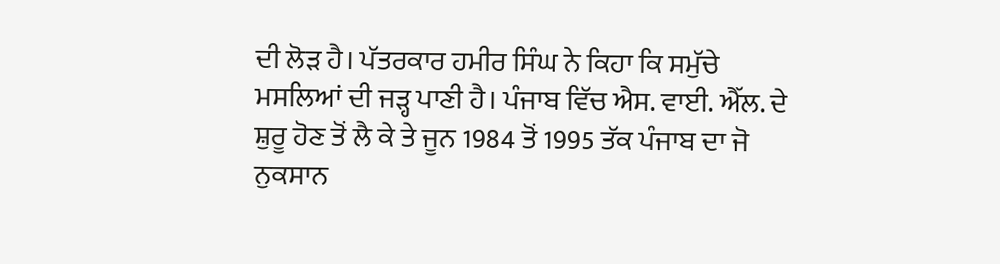ਦੀ ਲੋੜ ਹੈ। ਪੱਤਰਕਾਰ ਹਮੀਰ ਸਿੰਘ ਨੇ ਕਿਹਾ ਕਿ ਸਮੁੱਚੇ ਮਸਲਿਆਂ ਦੀ ਜੜ੍ਹ ਪਾਣੀ ਹੈ। ਪੰਜਾਬ ਵਿੱਚ ਐਸ. ਵਾਈ. ਐੱਲ. ਦੇ ਸ਼ੁਰੂ ਹੋਣ ਤੋਂ ਲੈ ਕੇ ਤੇ ਜੂਨ 1984 ਤੋਂ 1995 ਤੱਕ ਪੰਜਾਬ ਦਾ ਜੋ ਨੁਕਸਾਨ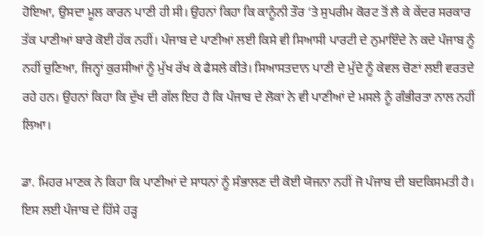ਹੋਇਆ, ਉਸਦਾ ਮੂਲ ਕਾਰਨ ਪਾਣੀ ਹੀ ਸੀ। ਉਹਨਾਂ ਕਿਹਾ ਕਿ ਕਾਨੂੰਨੀ ਤੌਰ ‘ਤੇ ਸੁਪਰੀਮ ਕੋਰਟ ਤੋਂ ਲੈ ਕੇ ਕੇਂਦਰ ਸਰਕਾਰ ਤੱਕ ਪਾਣੀਆਂ ਬਾਰੇ ਕੋਈ ਹੱਕ ਨਹੀਂ। ਪੰਜਾਬ ਦੇ ਪਾਣੀਆਂ ਲਈ ਕਿਸੇ ਵੀ ਸਿਆਸੀ ਪਾਰਟੀ ਦੇ ਨੁਮਾਇੰਦੇ ਨੇ ਕਦੇ ਪੰਜਾਬ ਨੂੰ ਨਹੀਂ ਚੁਣਿਆ, ਜਿਨ੍ਹਾਂ ਕੁਰਸੀਆਂ ਨੂੰ ਮੁੱਖ ਰੱਖ ਕੇ ਫੈਸਲੇ ਕੀਤੇ। ਸਿਆਸਤਦਾਨ ਪਾਣੀ ਦੇ ਮੁੱਦੇ ਨੂੰ ਕੇਵਲ ਚੋਣਾਂ ਲਈ ਵਰਤਦੇ ਰਹੇ ਹਨ। ਉਹਨਾਂ ਕਿਹਾ ਕਿ ਦੁੱਖ ਦੀ ਗੱਲ ਇਹ ਹੈ ਕਿ ਪੰਜਾਬ ਦੇ ਲੋਕਾਂ ਨੇ ਵੀ ਪਾਣੀਆਂ ਦੇ ਮਸਲੇ ਨੂੰ ਗੰਭੀਰਤਾ ਨਾਲ ਨਹੀਂ ਲਿਆ।

ਡਾ. ਮਿਹਰ ਮਾਣਕ ਨੇ ਕਿਹਾ ਕਿ ਪਾਣੀਆਂ ਦੇ ਸਾਧਨਾਂ ਨੂੰ ਸੰਭਾਲਣ ਦੀ ਕੋਈ ਯੋਜਨਾ ਨਹੀਂ ਜੋ ਪੰਜਾਬ ਦੀ ਬਦਕਿਸਮਤੀ ਹੈ। ਇਸ ਲਈ ਪੰਜਾਬ ਦੇ ਹਿੱਸੇ ਹੜ੍ਹ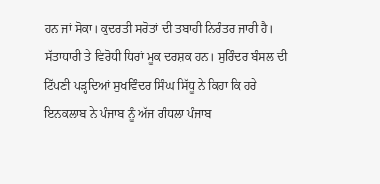ਹਨ ਜਾਂ ਸੋਕਾ। ਕੁਦਰਤੀ ਸਰੋਤਾਂ ਦੀ ਤਬਾਹੀ ਨਿਰੰਤਰ ਜਾਰੀ ਹੈ। ਸੱਤਾਧਾਰੀ ਤੇ ਵਿਰੋਧੀ ਧਿਰਾਂ ਮੂਕ ਦਰਸ਼ਕ ਹਨ। ਸੁਰਿੰਦਰ ਬੰਸਲ ਦੀ ਟਿੱਪਣੀ ਪੜ੍ਹਦਿਆਂ ਸੁਖਵਿੰਦਰ ਸਿੰਘ ਸਿੱਧੂ ਨੇ ਕਿਹਾ ਕਿ ਹਰੇ ਇਨਕਲਾਬ ਨੇ ਪੰਜਾਬ ਨੂੰ ਅੱਜ ਗੰਧਲਾ ਪੰਜਾਬ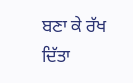ਬਣਾ ਕੇ ਰੱਖ ਦਿੱਤਾ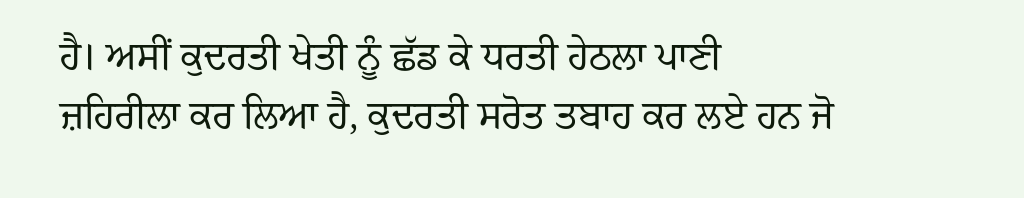ਹੈ। ਅਸੀਂ ਕੁਦਰਤੀ ਖੇਤੀ ਨੂੰ ਛੱਡ ਕੇ ਧਰਤੀ ਹੇਠਲਾ ਪਾਣੀ ਜ਼ਹਿਰੀਲਾ ਕਰ ਲਿਆ ਹੈ, ਕੁਦਰਤੀ ਸਰੋਤ ਤਬਾਹ ਕਰ ਲਏ ਹਨ ਜੋ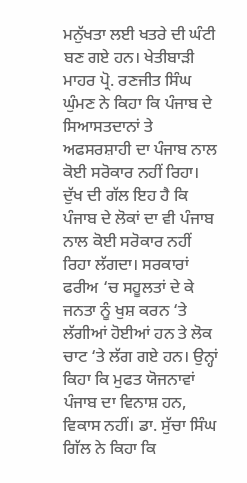ਮਨੁੱਖਤਾ ਲਈ ਖਤਰੇ ਦੀ ਘੰਟੀ ਬਣ ਗਏ ਹਨ। ਖੇਤੀਬਾੜੀ ਮਾਹਰ ਪ੍ਰੋ. ਰਣਜੀਤ ਸਿੰਘ ਘੁੰਮਣ ਨੇ ਕਿਹਾ ਕਿ ਪੰਜਾਬ ਦੇ ਸਿਆਸਤਦਾਨਾਂ ਤੇ ਅਫਸਰਸ਼ਾਹੀ ਦਾ ਪੰਜਾਬ ਨਾਲ ਕੋਈ ਸਰੋਕਾਰ ਨਹੀਂ ਰਿਹਾ। ਦੁੱਖ ਦੀ ਗੱਲ ਇਹ ਹੈ ਕਿ ਪੰਜਾਬ ਦੇ ਲੋਕਾਂ ਦਾ ਵੀ ਪੰਜਾਬ ਨਾਲ ਕੋਈ ਸਰੋਕਾਰ ਨਹੀਂ ਰਿਹਾ ਲੱਗਦਾ। ਸਰਕਾਰਾਂ ਫਰੀਅ ‘ਚ ਸਹੂਲਤਾਂ ਦੇ ਕੇ ਜਨਤਾ ਨੂੰ ਖੁਸ਼ ਕਰਨ ‘ਤੇ ਲੱਗੀਆਂ ਹੋਈਆਂ ਹਨ ਤੇ ਲੋਕ ਚਾਟ ‘ਤੇ ਲੱਗ ਗਏ ਹਨ। ਉਨ੍ਹਾਂ ਕਿਹਾ ਕਿ ਮੁਫਤ ਯੋਜਨਾਵਾਂ ਪੰਜਾਬ ਦਾ ਵਿਨਾਸ਼ ਹਨ, ਵਿਕਾਸ ਨਹੀਂ। ਡਾ. ਸੁੱਚਾ ਸਿੰਘ ਗਿੱਲ ਨੇ ਕਿਹਾ ਕਿ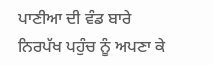ਪਾਣੀਆ ਦੀ ਵੰਡ ਬਾਰੇ ਨਿਰਪੱਖ ਪਹੁੰਚ ਨੂੰ ਅਪਣਾ ਕੇ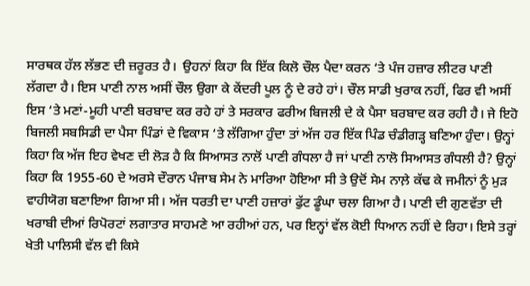ਸਾਰਥਕ ਹੱਲ ਲੱਭਣ ਦੀ ਜ਼ਰੂਰਤ ਹੈ।  ਉਹਨਾਂ ਕਿਹਾ ਕਿ ਇੱਕ ਕਿਲੋ ਚੌਲ ਪੈਦਾ ਕਰਨ ‘ਤੇ ਪੰਜ ਹਜ਼ਾਰ ਲੀਟਰ ਪਾਣੀ ਲੱਗਦਾ ਹੈ। ਇਸ ਪਾਣੀ ਨਾਲ ਅਸੀਂ ਚੌਲ ਉਗਾ ਕੇ ਕੇਂਦਰੀ ਪੂਲ ਨੂੰ ਦੇ ਰਹੇ ਹਾਂ। ਚੌਲ ਸਾਡੀ ਖੁਰਾਕ ਨਹੀਂ, ਫਿਰ ਵੀ ਅਸੀਂ ਇਸ ‘ਤੇ ਮਣਾਂ-ਮੂਹੀ ਪਾਣੀ ਬਰਬਾਦ ਕਰ ਰਹੇ ਹਾਂ ਤੇ ਸਰਕਾਰ ਫਰੀਅ ਬਿਜਲੀ ਦੇ ਕੇ ਪੈਸਾ ਬਰਬਾਦ ਕਰ ਰਹੀ ਹੈ। ਜੇ ਇਹੋ ਬਿਜਲੀ ਸਬਸਿਡੀ ਦਾ ਪੈਸਾ ਪਿੰਡਾਂ ਦੇ ਵਿਕਾਸ ‘ਤੇ ਲੱਗਿਆ ਹੁੰਦਾ ਤਾਂ ਅੱਜ ਹਰ ਇੱਕ ਪਿੰਡ ਚੰਡੀਗੜ੍ਹ ਬਣਿਆ ਹੁੰਦਾ। ਉਨ੍ਹਾਂ ਕਿਹਾ ਕਿ ਅੱਜ ਇਹ ਵੇਖਣ ਦੀ ਲੋੜ ਹੈ ਕਿ ਸਿਆਸਤ ਨਾਲੋਂ ਪਾਣੀ ਗੰਧਲਾ ਹੈ ਜਾਂ ਪਾਣੀ ਨਾਲੋ ਸਿਆਸਤ ਗੰਧਲੀ ਹੈ? ਉਨ੍ਹਾਂ ਕਿਹਾ ਕਿ 1955-60 ਦੇ ਅਰਸੇ ਦੌਰਾਨ ਪੰਜਾਬ ਸੇਮ ਨੇ ਮਾਰਿਆ ਹੋਇਆ ਸੀ ਤੇ ਉਦੋਂ ਸੇਮ ਨਾਲ਼ੇ ਕੱਢ ਕੇ ਜਮੀਨਾਂ ਨੂੰ ਮੁੜ ਵਾਹੀਯੋਗ ਬਣਾਇਆ ਗਿਆ ਸੀ। ਅੱਜ ਧਰਤੀ ਦਾ ਪਾਣੀ ਹਜ਼ਾਰਾਂ ਫੁੱਟ ਡੂੰਘਾ ਚਲਾ ਗਿਆ ਹੈ। ਪਾਣੀ ਦੀ ਗੁਣਵੱਤਾ ਦੀ ਖਰਾਬੀ ਦੀਆਂ ਰਿਪੋਰਟਾਂ ਲਗਾਤਾਰ ਸਾਹਮਣੇ ਆ ਰਹੀਆਂ ਹਨ, ਪਰ ਇਨ੍ਹਾਂ ਵੱਲ ਕੋਈ ਧਿਆਨ ਨਹੀਂ ਦੇ ਰਿਹਾ। ਇਸੇ ਤਰ੍ਹਾਂ ਖੇਤੀ ਪਾਲਿਸੀ ਵੱਲ ਵੀ ਕਿਸੇ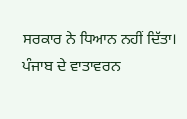ਸਰਕਾਰ ਨੇ ਧਿਆਨ ਨਹੀਂ ਦਿੱਤਾ। ਪੰਜਾਬ ਦੇ ਵਾਤਾਵਰਨ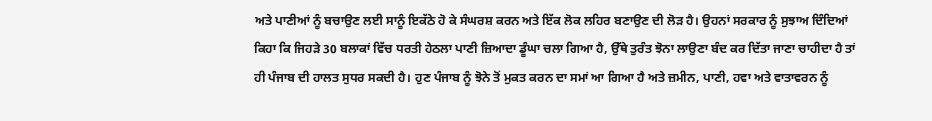ਅਤੇ ਪਾਣੀਆਂ ਨੂੰ ਬਚਾਉਣ ਲਈ ਸਾਨੂੰ ਇਕੱਠੇ ਹੋ ਕੇ ਸੰਘਰਸ਼ ਕਰਨ ਅਤੇ ਇੱਕ ਲੋਕ ਲਹਿਰ ਬਣਾਉਣ ਦੀ ਲੋੜ ਹੈ। ਉਹਨਾਂ ਸਰਕਾਰ ਨੂੰ ਸੁਝਾਅ ਦਿੰਦਿਆਂ ਕਿਹਾ ਕਿ ਜਿਹੜੇ 30 ਬਲਾਕਾਂ ਵਿੱਚ ਧਰਤੀ ਹੇਠਲਾ ਪਾਣੀ ਜ਼ਿਆਦਾ ਡੂੰਘਾ ਚਲਾ ਗਿਆ ਹੈ, ਉੱਥੇ ਤੁਰੰਤ ਝੋਨਾ ਲਾਉਣਾ ਬੰਦ ਕਰ ਦਿੱਤਾ ਜਾਣਾ ਚਾਹੀਦਾ ਹੈ ਤਾਂ ਹੀ ਪੰਜਾਬ ਦੀ ਹਾਲਤ ਸੁਧਰ ਸਕਦੀ ਹੈ। ਹੁਣ ਪੰਜਾਬ ਨੂੰ ਝੋਨੇ ਤੋਂ ਮੁਕਤ ਕਰਨ ਦਾ ਸਮਾਂ ਆ ਗਿਆ ਹੈ ਅਤੇ ਜ਼ਮੀਨ, ਪਾਣੀ, ਹਵਾ ਅਤੇ ਵਾਤਾਵਰਨ ਨੂੰ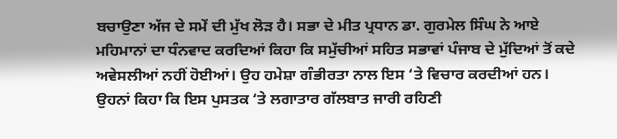ਬਚਾਉਣਾ ਅੱਜ ਦੇ ਸਮੇਂ ਦੀ ਮੁੱਖ ਲੋੜ ਹੈ। ਸਭਾ ਦੇ ਮੀਤ ਪ੍ਰਧਾਨ ਡਾ. ਗੁਰਮੇਲ ਸਿੰਘ ਨੇ ਆਏ ਮਹਿਮਾਨਾਂ ਦਾ ਧੰਨਵਾਦ ਕਰਦਿਆਂ ਕਿਹਾ ਕਿ ਸਮੁੱਚੀਆਂ ਸਹਿਤ ਸਭਾਵਾਂ ਪੰਜਾਬ ਦੇ ਮੁੱਦਿਆਂ ਤੋਂ ਕਦੇ ਅਵੇਸਲੀਆਂ ਨਹੀਂ ਹੋਈਆਂ। ਉਹ ਹਮੇਸ਼ਾ ਗੰਭੀਰਤਾ ਨਾਲ ਇਸ ‘ਤੇ ਵਿਚਾਰ ਕਰਦੀਆਂ ਹਨ। ਉਹਨਾਂ ਕਿਹਾ ਕਿ ਇਸ ਪੁਸਤਕ ‘ਤੇ ਲਗਾਤਾਰ ਗੱਲਬਾਤ ਜਾਰੀ ਰਹਿਣੀ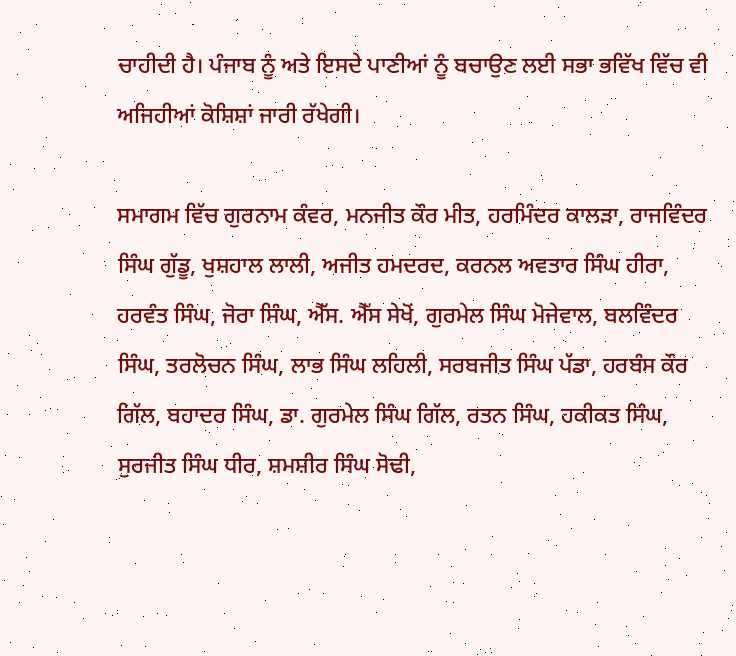ਚਾਹੀਦੀ ਹੈ। ਪੰਜਾਬ ਨੂੰ ਅਤੇ ਇਸਦੇ ਪਾਣੀਆਂ ਨੂੰ ਬਚਾਉਣ ਲਈ ਸਭਾ ਭਵਿੱਖ ਵਿੱਚ ਵੀ ਅਜਿਹੀਆਂ ਕੋਸ਼ਿਸ਼ਾਂ ਜਾਰੀ ਰੱਖੇਗੀ।

ਸਮਾਗਮ ਵਿੱਚ ਗੁਰਨਾਮ ਕੰਵਰ, ਮਨਜੀਤ ਕੌਰ ਮੀਤ, ਹਰਮਿੰਦਰ ਕਾਲੜਾ, ਰਾਜਵਿੰਦਰ ਸਿੰਘ ਗੁੱਡੂ, ਖੁਸ਼ਹਾਲ ਲਾਲੀ, ਅਜੀਤ ਹਮਦਰਦ, ਕਰਨਲ ਅਵਤਾਰ ਸਿੰਘ ਹੀਰਾ, ਹਰਵੰਤ ਸਿੰਘ, ਜੋਰਾ ਸਿੰਘ, ਐੱਸ. ਐੱਸ ਸੇਖੋਂ, ਗੁਰਮੇਲ ਸਿੰਘ ਮੋਜੇਵਾਲ, ਬਲਵਿੰਦਰ ਸਿੰਘ, ਤਰਲੋਚਨ ਸਿੰਘ, ਲਾਭ ਸਿੰਘ ਲਹਿਲੀ, ਸਰਬਜੀਤ ਸਿੰਘ ਪੱਡਾ, ਹਰਬੰਸ ਕੌਰ ਗਿੱਲ, ਬਹਾਦਰ ਸਿੰਘ, ਡਾ. ਗੁਰਮੇਲ ਸਿੰਘ ਗਿੱਲ, ਰਤਨ ਸਿੰਘ, ਹਕੀਕਤ ਸਿੰਘ, ਸੁਰਜੀਤ ਸਿੰਘ ਧੀਰ, ਸ਼ਮਸ਼ੀਰ ਸਿੰਘ ਸੋਢੀ,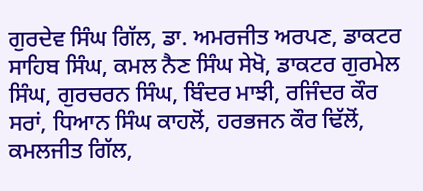ਗੁਰਦੇਵ ਸਿੰਘ ਗਿੱਲ, ਡਾ. ਅਮਰਜੀਤ ਅਰਪਣ, ਡਾਕਟਰ ਸਾਹਿਬ ਸਿੰਘ, ਕਮਲ ਨੈਣ ਸਿੰਘ ਸੇਖੋ, ਡਾਕਟਰ ਗੁਰਮੇਲ ਸਿੰਘ, ਗੁਰਚਰਨ ਸਿੰਘ, ਬਿੰਦਰ ਮਾਝੀ, ਰਜਿੰਦਰ ਕੌਰ ਸਰਾਂ, ਧਿਆਨ ਸਿੰਘ ਕਾਹਲੋਂ, ਹਰਭਜਨ ਕੌਰ ਢਿੱਲੋਂ, ਕਮਲਜੀਤ ਗਿੱਲ,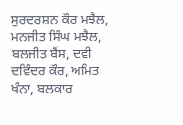ਸੁਰਦਰਸ਼ਨ ਕੌਰ ਮਝੈਲ, ਮਨਜੀਤ ਸਿੰਘ ਮਝੈਲ, ਬਲਜੀਤ ਬੈਂਸ, ਦਵੀ ਦਵਿੰਦਰ ਕੌਰ, ਅਮਿਤ ਖੰਨਾ, ਬਲਕਾਰ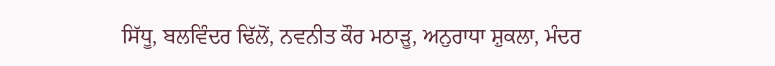ਸਿੱਧੂ, ਬਲਵਿੰਦਰ ਢਿੱਲੋਂ, ਨਵਨੀਤ ਕੌਰ ਮਠਾੜੂ, ਅਨੁਰਾਧਾ ਸ਼ੁਕਲਾ, ਮੰਦਰ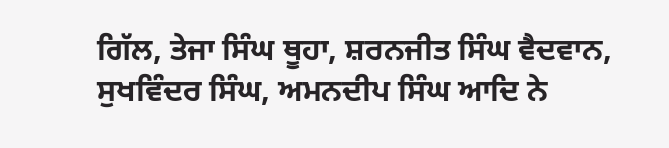ਗਿੱਲ, ਤੇਜਾ ਸਿੰਘ ਥੂਹਾ, ਸ਼ਰਨਜੀਤ ਸਿੰਘ ਵੈਦਵਾਨ, ਸੁਖਵਿੰਦਰ ਸਿੰਘ, ਅਮਨਦੀਪ ਸਿੰਘ ਆਦਿ ਨੇ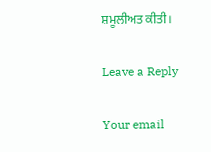ਸ਼ਮੂਲੀਅਤ ਕੀਤੀ।

Leave a Reply

Your email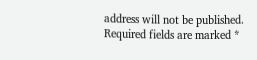address will not be published. Required fields are marked *